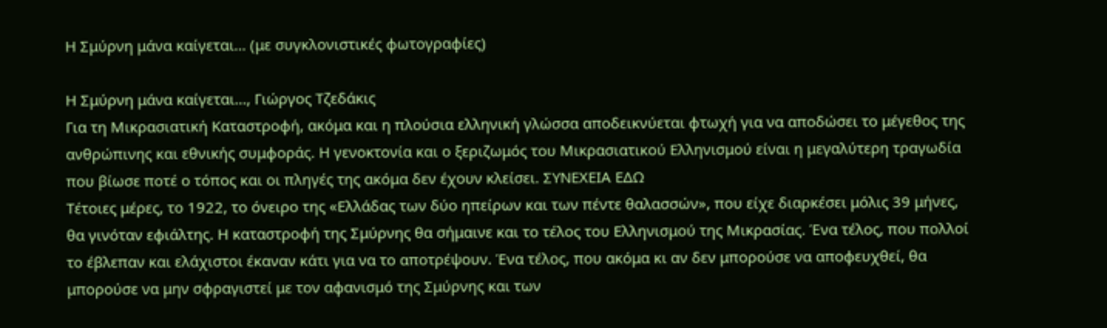Η Σμύρνη μάνα καίγεται… (με συγκλονιστικές φωτογραφίες)

Η Σμύρνη μάνα καίγεται..., Γιώργος Τζεδάκις
Για τη Μικρασιατική Καταστροφή, ακόμα και η πλούσια ελληνική γλώσσα αποδεικνύεται φτωχή για να αποδώσει το μέγεθος της ανθρώπινης και εθνικής συμφοράς. Η γενοκτονία και ο ξεριζωμός του Μικρασιατικού Ελληνισμού είναι η μεγαλύτερη τραγωδία που βίωσε ποτέ ο τόπος και οι πληγές της ακόμα δεν έχουν κλείσει. ΣΥΝΕΧΕΙΑ ΕΔΩ
Τέτοιες μέρες, το 1922, το όνειρο της «Ελλάδας των δύο ηπείρων και των πέντε θαλασσών», που είχε διαρκέσει μόλις 39 μήνες, θα γινόταν εφιάλτης. Η καταστροφή της Σμύρνης θα σήμαινε και το τέλος του Ελληνισμού της Μικρασίας. Ένα τέλος, που πολλοί το έβλεπαν και ελάχιστοι έκαναν κάτι για να το αποτρέψουν. Ένα τέλος, που ακόμα κι αν δεν μπορούσε να αποφευχθεί, θα μπορούσε να μην σφραγιστεί με τον αφανισμό της Σμύρνης και των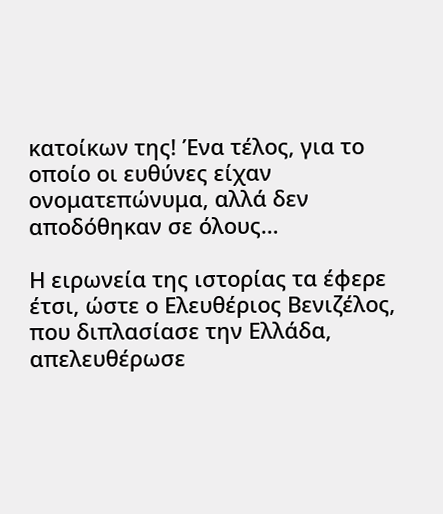κατοίκων της! Ένα τέλος, για το οποίο οι ευθύνες είχαν ονοματεπώνυμα, αλλά δεν αποδόθηκαν σε όλους…

Η ειρωνεία της ιστορίας τα έφερε έτσι, ώστε ο Ελευθέριος Βενιζέλος, που διπλασίασε την Ελλάδα, απελευθέρωσε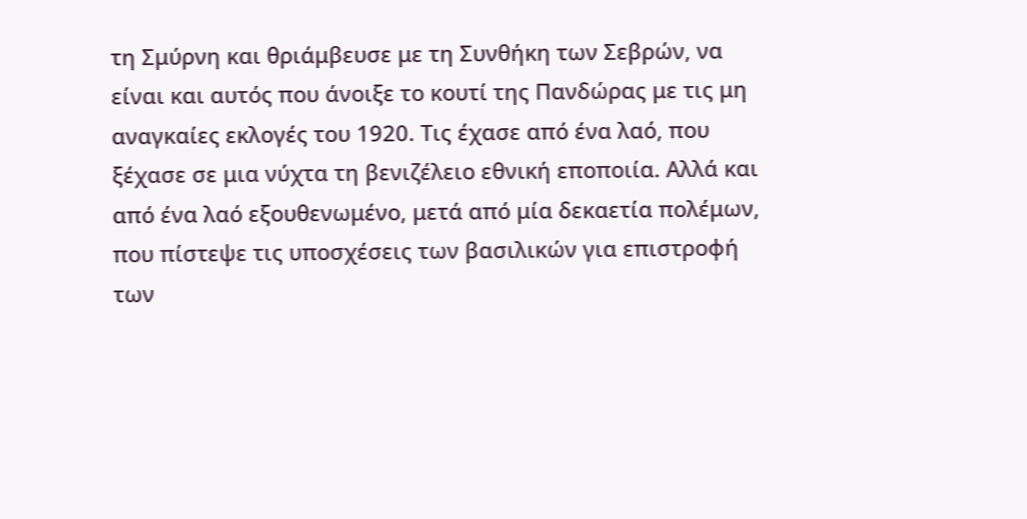τη Σμύρνη και θριάμβευσε με τη Συνθήκη των Σεβρών, να είναι και αυτός που άνοιξε το κουτί της Πανδώρας με τις μη αναγκαίες εκλογές του 1920. Τις έχασε από ένα λαό, που ξέχασε σε μια νύχτα τη βενιζέλειο εθνική εποποιία. Αλλά και από ένα λαό εξουθενωμένο, μετά από μία δεκαετία πολέμων, που πίστεψε τις υποσχέσεις των βασιλικών για επιστροφή των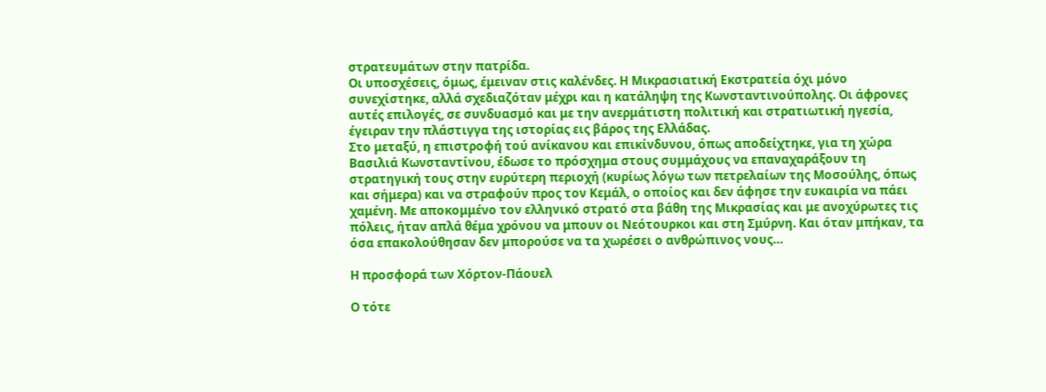στρατευμάτων στην πατρίδα.
Οι υποσχέσεις, όμως, έμειναν στις καλένδες. Η Μικρασιατική Εκστρατεία όχι μόνο συνεχίστηκε, αλλά σχεδιαζόταν μέχρι και η κατάληψη της Κωνσταντινούπολης. Οι άφρονες αυτές επιλογές, σε συνδυασμό και με την ανερμάτιστη πολιτική και στρατιωτική ηγεσία, έγειραν την πλάστιγγα της ιστορίας εις βάρος της Ελλάδας.
Στο μεταξύ, η επιστροφή τού ανίκανου και επικίνδυνου, όπως αποδείχτηκε, για τη χώρα Βασιλιά Κωνσταντίνου, έδωσε το πρόσχημα στους συμμάχους να επαναχαράξουν τη στρατηγική τους στην ευρύτερη περιοχή (κυρίως λόγω των πετρελαίων της Μοσούλης, όπως και σήμερα) και να στραφούν προς τον Κεμάλ, ο οποίος και δεν άφησε την ευκαιρία να πάει χαμένη. Με αποκομμένο τον ελληνικό στρατό στα βάθη της Μικρασίας και με ανοχύρωτες τις πόλεις, ήταν απλά θέμα χρόνου να μπουν οι Νεότουρκοι και στη Σμύρνη. Και όταν μπήκαν, τα όσα επακολούθησαν δεν μπορούσε να τα χωρέσει ο ανθρώπινος νους…

Η προσφορά των Χόρτον-Πάουελ

Ο τότε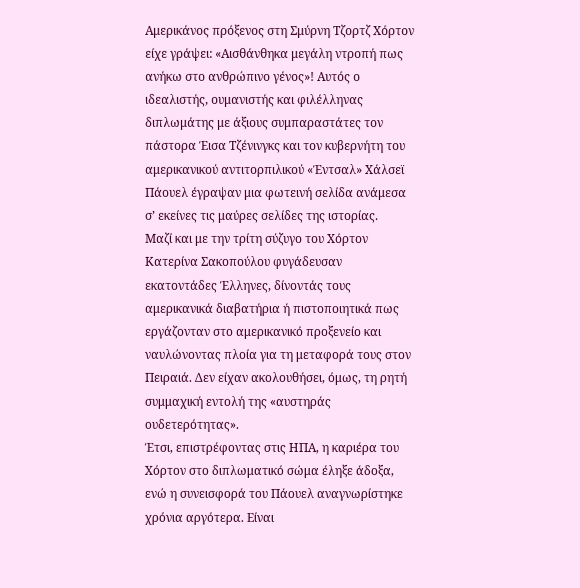Αμερικάνος πρόξενος στη Σμύρνη Τζορτζ Χόρτον είχε γράψει: «Αισθάνθηκα μεγάλη ντροπή πως ανήκω στο ανθρώπινο γένος»! Αυτός ο ιδεαλιστής, ουμανιστής και φιλέλληνας διπλωμάτης με άξιους συμπαραστάτες τον πάστορα Έισα Τζένινγκς και τον κυβερνήτη του αμερικανικού αντιτορπιλικού «Έντσαλ» Χάλσεϊ Πάουελ έγραψαν μια φωτεινή σελίδα ανάμεσα σ’ εκείνες τις μαύρες σελίδες της ιστορίας.
Μαζί και με την τρίτη σύζυγο του Χόρτον Κατερίνα Σακοπούλου φυγάδευσαν εκατοντάδες Έλληνες, δίνοντάς τους αμερικανικά διαβατήρια ή πιστοποιητικά πως εργάζονταν στο αμερικανικό προξενείο και ναυλώνοντας πλοία για τη μεταφορά τους στον Πειραιά. Δεν είχαν ακολουθήσει, όμως, τη ρητή συμμαχική εντολή της «αυστηράς ουδετερότητας».
Έτσι, επιστρέφοντας στις ΗΠΑ, η καριέρα του Χόρτον στο διπλωματικό σώμα έληξε άδοξα, ενώ η συνεισφορά του Πάουελ αναγνωρίστηκε χρόνια αργότερα. Είναι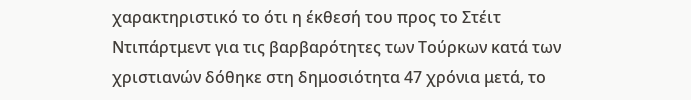χαρακτηριστικό το ότι η έκθεσή του προς το Στέιτ Ντιπάρτμεντ για τις βαρβαρότητες των Τούρκων κατά των χριστιανών δόθηκε στη δημοσιότητα 47 χρόνια μετά, το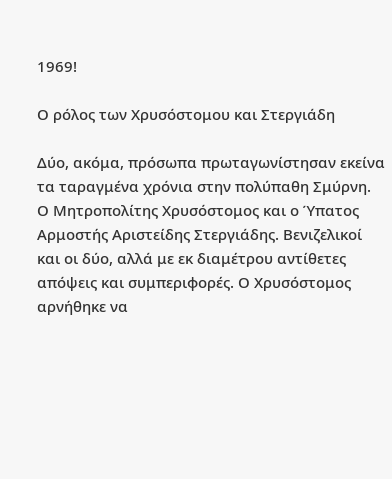1969!

Ο ρόλος των Χρυσόστομου και Στεργιάδη

Δύο, ακόμα, πρόσωπα πρωταγωνίστησαν εκείνα τα ταραγμένα χρόνια στην πολύπαθη Σμύρνη. Ο Μητροπολίτης Χρυσόστομος και ο Ύπατος Αρμοστής Αριστείδης Στεργιάδης. Βενιζελικοί και οι δύο, αλλά με εκ διαμέτρου αντίθετες απόψεις και συμπεριφορές. Ο Χρυσόστομος αρνήθηκε να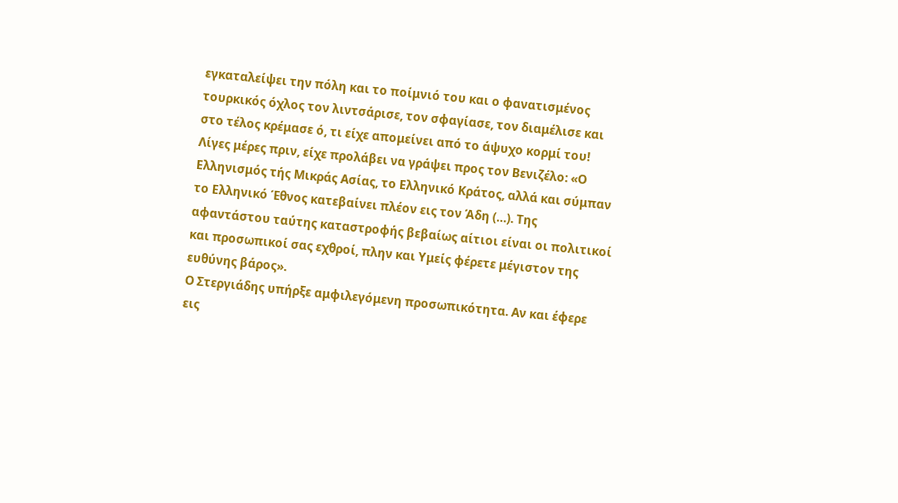εγκαταλείψει την πόλη και το ποίμνιό του και ο φανατισμένος τουρκικός όχλος τον λιντσάρισε, τον σφαγίασε, τον διαμέλισε και στο τέλος κρέμασε ό, τι είχε απομείνει από το άψυχο κορμί του!
Λίγες μέρες πριν, είχε προλάβει να γράψει προς τον Βενιζέλο: «Ο Ελληνισμός τής Μικράς Ασίας, το Ελληνικό Κράτος, αλλά και σύμπαν το Ελληνικό Έθνος κατεβαίνει πλέον εις τον Άδη (…). Της αφαντάστου ταύτης καταστροφής βεβαίως αίτιοι είναι οι πολιτικοί και προσωπικοί σας εχθροί, πλην και Υμείς φέρετε μέγιστον της ευθύνης βάρος».
Ο Στεργιάδης υπήρξε αμφιλεγόμενη προσωπικότητα. Αν και έφερε εις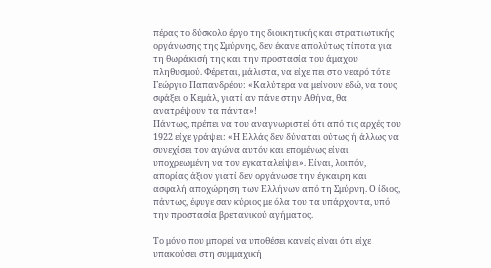πέρας το δύσκολο έργο της διοικητικής και στρατιωτικής οργάνωσης της Σμύρνης, δεν έκανε απολύτως τίποτα για τη θωράκισή της και την προστασία του άμαχου πληθυσμού. Φέρεται, μάλιστα, να είχε πει στο νεαρό τότε Γεώργιο Παπανδρέου: «Καλύτερα να μείνουν εδώ, να τους σφάξει ο Κεμάλ, γιατί αν πάνε στην Αθήνα, θα ανατρέψουν τα πάντα»!
Πάντως, πρέπει να του αναγνωριστεί ότι από τις αρχές του 1922 είχε γράψει: «Η Ελλάς δεν δύναται ούτως ή άλλως να συνεχίσει τον αγώνα αυτόν και επομένως είναι υποχρεωμένη να τον εγκαταλείψει». Είναι, λοιπόν, απορίας άξιον γιατί δεν οργάνωσε την έγκαιρη και ασφαλή αποχώρηση των Ελλήνων από τη Σμύρνη. Ο ίδιος, πάντως, έφυγε σαν κύριος με όλα του τα υπάρχοντα, υπό την προστασία βρετανικού αγήματος.

Το μόνο που μπορεί να υποθέσει κανείς είναι ότι είχε υπακούσει στη συμμαχική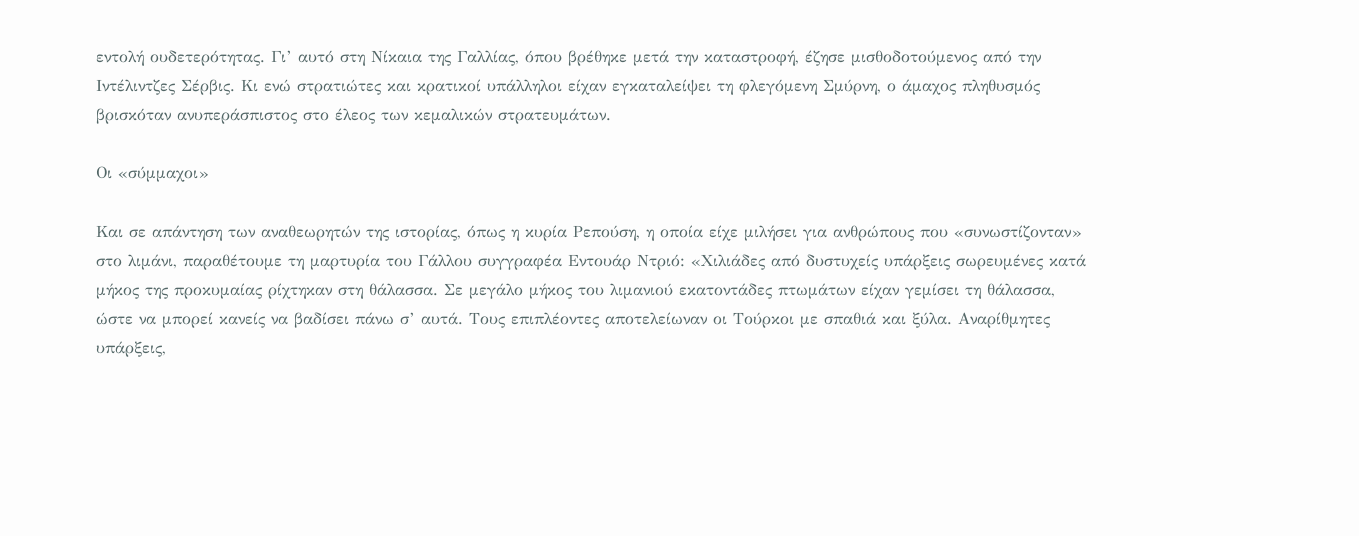εντολή ουδετερότητας. Γι’ αυτό στη Νίκαια της Γαλλίας, όπου βρέθηκε μετά την καταστροφή, έζησε μισθοδοτούμενος από την Ιντέλιντζες Σέρβις. Κι ενώ στρατιώτες και κρατικοί υπάλληλοι είχαν εγκαταλείψει τη φλεγόμενη Σμύρνη, ο άμαχος πληθυσμός βρισκόταν ανυπεράσπιστος στο έλεος των κεμαλικών στρατευμάτων.

Οι «σύμμαχοι»

Και σε απάντηση των αναθεωρητών της ιστορίας, όπως η κυρία Ρεπούση, η οποία είχε μιλήσει για ανθρώπους που «συνωστίζονταν» στο λιμάνι, παραθέτουμε τη μαρτυρία του Γάλλου συγγραφέα Εντουάρ Ντριό: «Χιλιάδες από δυστυχείς υπάρξεις σωρευμένες κατά μήκος της προκυμαίας ρίχτηκαν στη θάλασσα. Σε μεγάλο μήκος του λιμανιού εκατοντάδες πτωμάτων είχαν γεμίσει τη θάλασσα, ώστε να μπορεί κανείς να βαδίσει πάνω σ’ αυτά. Τους επιπλέοντες αποτελείωναν οι Τούρκοι με σπαθιά και ξύλα. Αναρίθμητες υπάρξεις,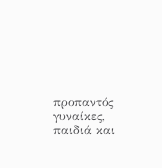προπαντός γυναίκες, παιδιά και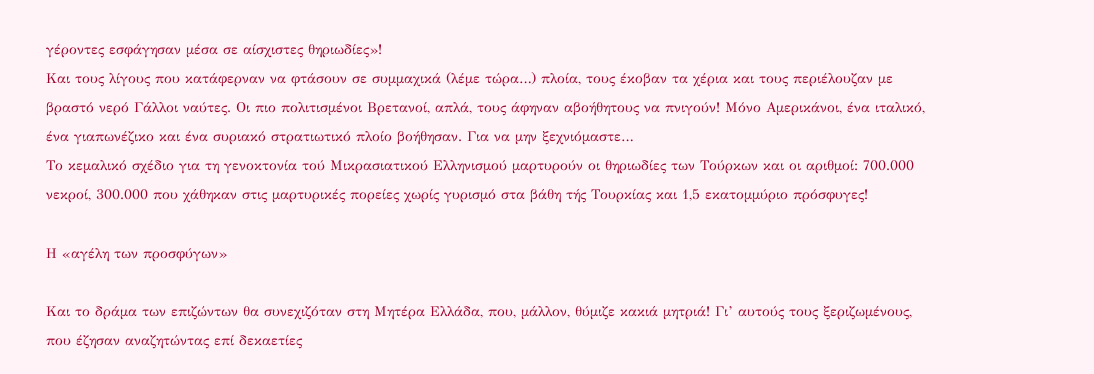γέροντες εσφάγησαν μέσα σε αίσχιστες θηριωδίες»!
Και τους λίγους που κατάφερναν να φτάσουν σε συμμαχικά (λέμε τώρα…) πλοία, τους έκοβαν τα χέρια και τους περιέλουζαν με βραστό νερό Γάλλοι ναύτες. Οι πιο πολιτισμένοι Βρετανοί, απλά, τους άφηναν αβοήθητους να πνιγούν! Μόνο Αμερικάνοι, ένα ιταλικό, ένα γιαπωνέζικο και ένα συριακό στρατιωτικό πλοίο βοήθησαν. Για να μην ξεχνιόμαστε…
Το κεμαλικό σχέδιο για τη γενοκτονία τού Μικρασιατικού Ελληνισμού μαρτυρούν οι θηριωδίες των Τούρκων και οι αριθμοί: 700.000 νεκροί, 300.000 που χάθηκαν στις μαρτυρικές πορείες χωρίς γυρισμό στα βάθη τής Τουρκίας και 1,5 εκατομμύριο πρόσφυγες!

Η «αγέλη των προσφύγων»

Και το δράμα των επιζώντων θα συνεχιζόταν στη Μητέρα Ελλάδα, που, μάλλον, θύμιζε κακιά μητριά! Γι’ αυτούς τους ξεριζωμένους, που έζησαν αναζητώντας επί δεκαετίες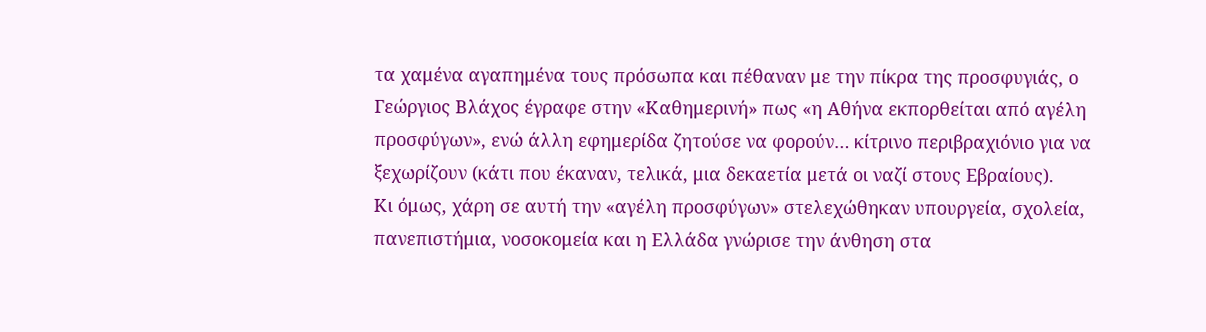τα χαμένα αγαπημένα τους πρόσωπα και πέθαναν με την πίκρα της προσφυγιάς, ο Γεώργιος Βλάχος έγραφε στην «Καθημερινή» πως «η Αθήνα εκπορθείται από αγέλη προσφύγων», ενώ άλλη εφημερίδα ζητούσε να φορούν… κίτρινο περιβραχιόνιο για να ξεχωρίζουν (κάτι που έκαναν, τελικά, μια δεκαετία μετά οι ναζί στους Εβραίους).
Κι όμως, χάρη σε αυτή την «αγέλη προσφύγων» στελεχώθηκαν υπουργεία, σχολεία, πανεπιστήμια, νοσοκομεία και η Ελλάδα γνώρισε την άνθηση στα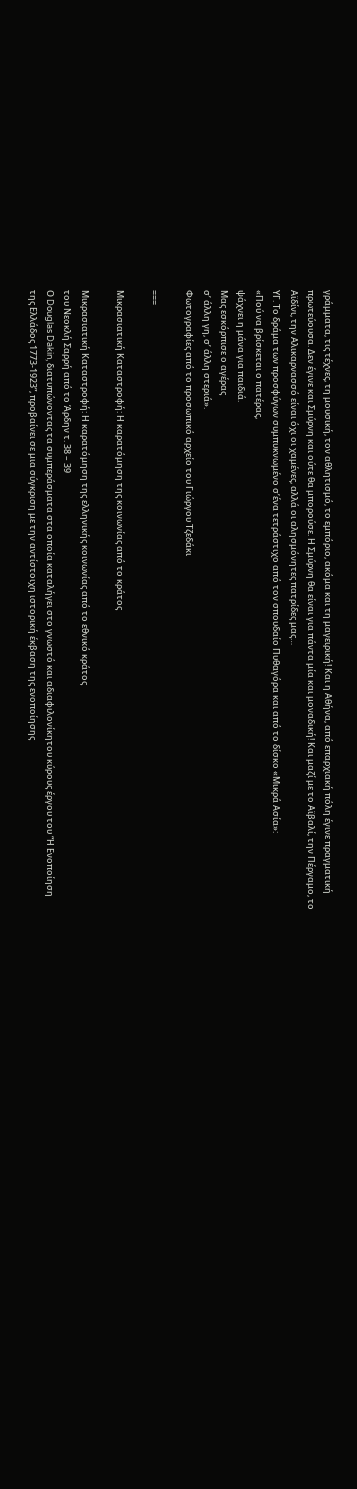γράμματα, τις τέχνες, τη μουσική, τον αθλητισμό, το εμπόριο, ακόμα και τη μαγειρική! Και η Αθήνα, από επαρχιακή πόλη έγινε πραγματική πρωτεύουσα. Δεν έγινε και Σμύρνη και ούτε θα μπορούσε. Η Σμύρνη θα είναι για πάντα μία και μοναδική! Και μαζί με το Αϊβαλί, την Πέργαμο, το Αϊδίνι, την Αλικαρνασσό είναι όχι οι χαμένες, αλλά οι αλησμόνητες πατρίδες μας…
ΥΓ. Το δράμα των προσφύγων συμπυκνωμένο σ’ένα τετράστιχο από τον σπουδαίο Πυθαγόρα και από το δίσκο «Μικρά Ασία»:
«Πού να βρίσκεται ο πατέρας,
ψάχνει η μάνα για παιδιά.
Μας εσκόρπισε ο αγέρας
σ’ άλλη γη, σ’ άλλη στεριά».
Φωτογραφίες από το προσωπικό αρχείο του Γιώργου Τζεδάκι

===

Mικρασιατική Καταστροφή: Η καρατόμηση της κοινωνίας από το κράτος

Mικρασιατική Καταστροφή: Η καρατόμηση της ελληνικής κοινωνίας από το εθνικό κράτος
του Νεοκλή Σαρρή από το Άρδην τ. 38 – 39
Ο Douglas Dakin, διατυπώνοντας τα συμπεράσματα στα οποία καταλήγει στο γνωστό και αδιαφιλονίκητου κύρους έργου του “Η Ενοποίηση της Ελλάδος 1773-1923”, προβαίνει σε μια σύγκριση με την αντίστοιχη ιστορική έκβαση της ενοποίησης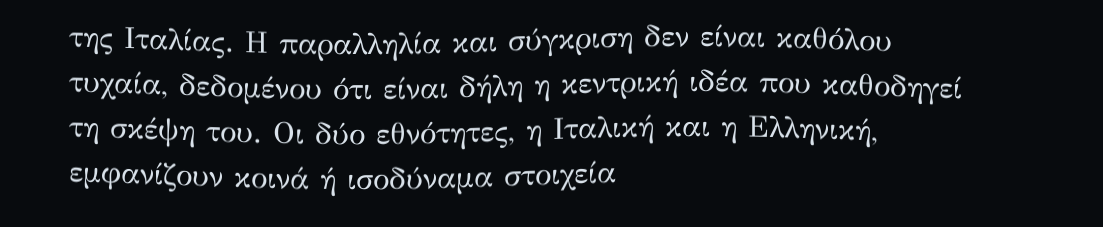της Ιταλίας. Η παραλληλία και σύγκριση δεν είναι καθόλου τυχαία, δεδομένου ότι είναι δήλη η κεντρική ιδέα που καθοδηγεί τη σκέψη του. Οι δύο εθνότητες, η Ιταλική και η Ελληνική, εμφανίζουν κοινά ή ισοδύναμα στοιχεία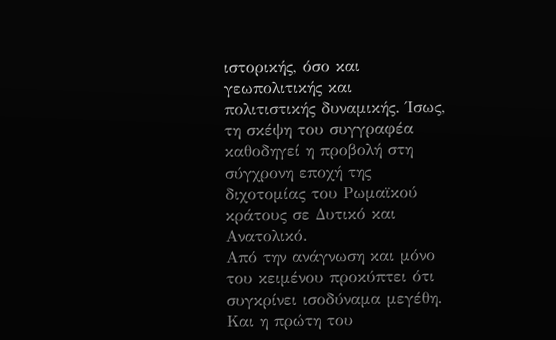ιστορικής, όσο και γεωπολιτικής και πολιτιστικής δυναμικής. Ίσως, τη σκέψη του συγγραφέα καθοδηγεί η προβολή στη σύγχρονη εποχή της διχοτομίας του Ρωμαϊκού κράτους σε Δυτικό και Ανατολικό.
Από την ανάγνωση και μόνο του κειμένου προκύπτει ότι συγκρίνει ισοδύναμα μεγέθη. Και η πρώτη του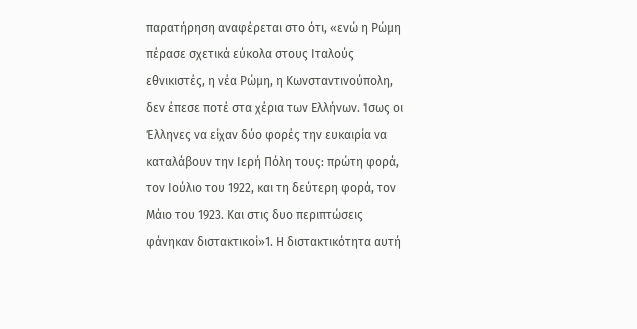παρατήρηση αναφέρεται στο ότι, «ενώ η Ρώμη πέρασε σχετικά εύκολα στους Ιταλούς εθνικιστές, η νέα Ρώμη, η Κωνσταντινούπολη, δεν έπεσε ποτέ στα χέρια των Ελλήνων. Ίσως οι Έλληνες να είχαν δύο φορές την ευκαιρία να καταλάβουν την Ιερή Πόλη τους: πρώτη φορά, τον Ιούλιο του 1922, και τη δεύτερη φορά, τον Μάιο του 1923. Και στις δυο περιπτώσεις φάνηκαν διστακτικοί»1. Η διστακτικότητα αυτή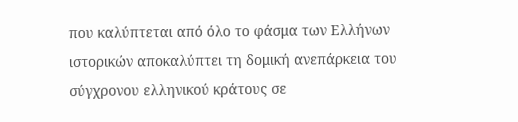που καλύπτεται από όλο το φάσμα των Ελλήνων ιστορικών αποκαλύπτει τη δομική ανεπάρκεια του σύγχρονου ελληνικού κράτους σε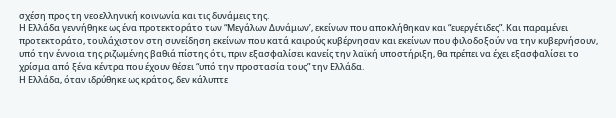σχέση προς τη νεοελληνική κοινωνία και τις δυνάμεις της.
Η Ελλάδα γεννήθηκε ως ένα προτεκτοράτο των “Μεγάλων Δυνάμων’, εκείνων που αποκλήθηκαν και “ευεργέτιδες”. Και παραμένει προτεκτοράτο, τουλάχιστον στη συνείδηση εκείνων που κατά καιρούς κυβέρνησαν και εκείνων που φιλοδοξούν να την κυβερνήσουν, υπό την έννοια της ριζωμένης βαθιά πίστης ότι, πριν εξασφαλίσει κανείς την λαϊκή υποστήριξη, θα πρέπει να έχει εξασφαλίσει το χρίσμα από ξένα κέντρα που έχουν θέσει “υπό την προστασία τους” την Ελλάδα.
Η Ελλάδα, όταν ιδρύθηκε ως κράτος, δεν κάλυπτε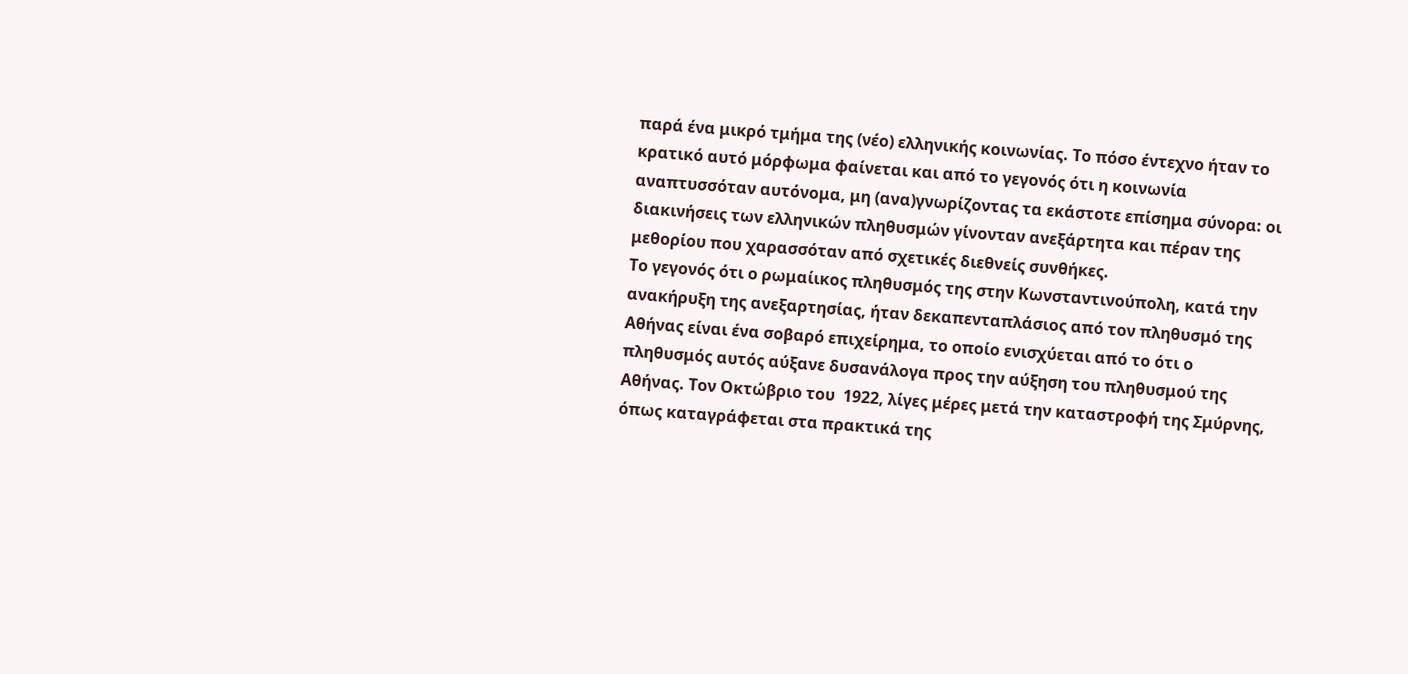παρά ένα μικρό τμήμα της (νέο) ελληνικής κοινωνίας. Το πόσο έντεχνο ήταν το κρατικό αυτό μόρφωμα φαίνεται και από το γεγονός ότι η κοινωνία αναπτυσσόταν αυτόνομα, μη (ανα)γνωρίζοντας τα εκάστοτε επίσημα σύνορα: οι διακινήσεις των ελληνικών πληθυσμών γίνονταν ανεξάρτητα και πέραν της μεθορίου που χαρασσόταν από σχετικές διεθνείς συνθήκες.
Το γεγονός ότι ο ρωμαίικος πληθυσμός της στην Κωνσταντινούπολη, κατά την ανακήρυξη της ανεξαρτησίας, ήταν δεκαπενταπλάσιος από τον πληθυσμό της Αθήνας είναι ένα σοβαρό επιχείρημα, το οποίο ενισχύεται από το ότι ο πληθυσμός αυτός αύξανε δυσανάλογα προς την αύξηση του πληθυσμού της Αθήνας. Τον Οκτώβριο του  1922, λίγες μέρες μετά την καταστροφή της Σμύρνης, όπως καταγράφεται στα πρακτικά της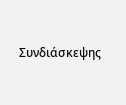Συνδιάσκεψης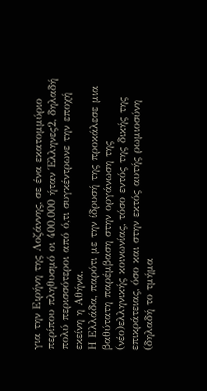για την Ειρήνη της Λοζάννης, σε ένα εκατομμύριο περίπου πληθυσμό οι 400.000 ήταν Έλληνες2, δηλαδή πολύ περισσότεροι από ό,τι συγκέντρωνε την εποχή εκείνη η Αθήνα.
Η Ελλάδα, παρότι με την ίδρυσή της προκάλεσε μια βαθύτατη παρέμβαση στην οργάνωση της (νέο)ελληνικής κοινωνίας, τόσο εντός της δικής της επικράτειας, όσο και στην εκτός αυτής ρωμιοσύνη (δηλαδή το τμήμα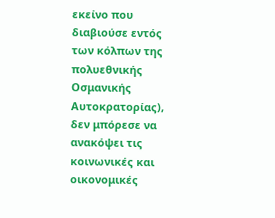εκείνο που διαβιούσε εντός των κόλπων της πολυεθνικής Οσμανικής Αυτοκρατορίας), δεν μπόρεσε να ανακόψει τις κοινωνικές και οικονομικές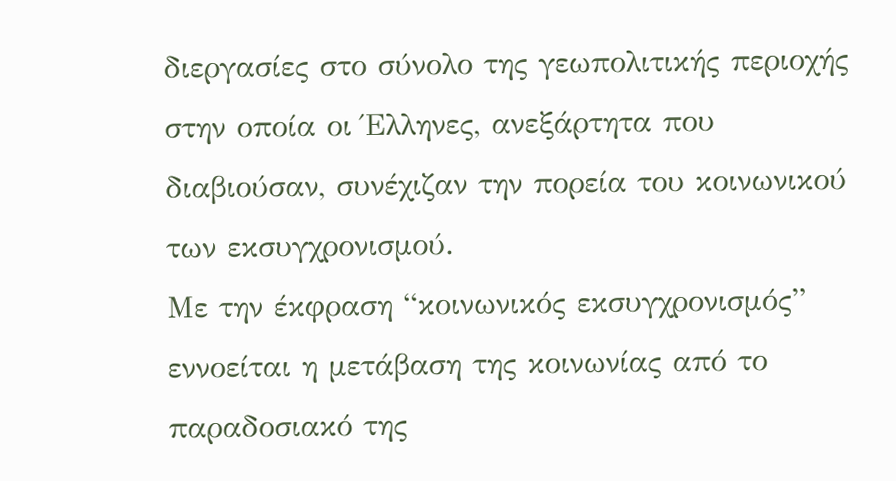διεργασίες στο σύνολο της γεωπολιτικής περιοχής στην οποία οι Έλληνες, ανεξάρτητα που διαβιούσαν, συνέχιζαν την πορεία του κοινωνικού των εκσυγχρονισμού.
Με την έκφραση “κοινωνικός εκσυγχρονισμός” εννοείται η μετάβαση της κοινωνίας από το παραδοσιακό της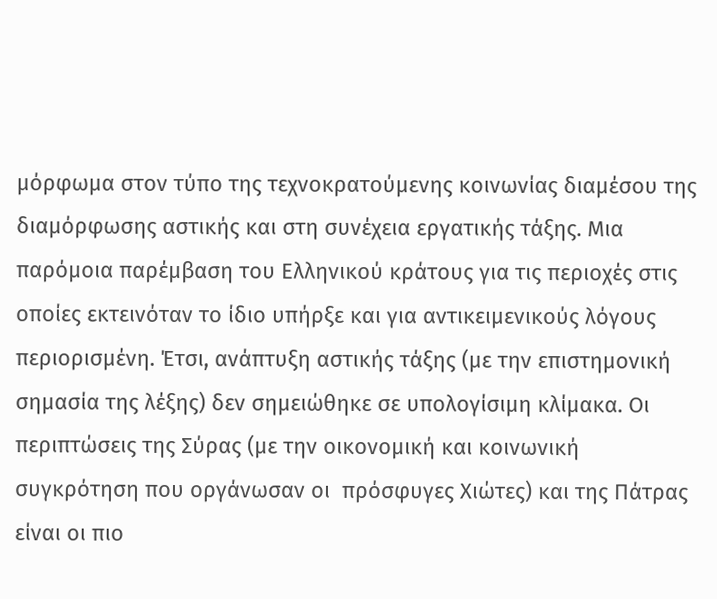μόρφωμα στον τύπο της τεχνοκρατούμενης κοινωνίας διαμέσου της διαμόρφωσης αστικής και στη συνέχεια εργατικής τάξης. Μια παρόμοια παρέμβαση του Ελληνικού κράτους για τις περιοχές στις οποίες εκτεινόταν το ίδιο υπήρξε και για αντικειμενικούς λόγους περιορισμένη. Έτσι, ανάπτυξη αστικής τάξης (με την επιστημονική σημασία της λέξης) δεν σημειώθηκε σε υπολογίσιμη κλίμακα. Οι περιπτώσεις της Σύρας (με την οικονομική και κοινωνική συγκρότηση που οργάνωσαν οι  πρόσφυγες Χιώτες) και της Πάτρας είναι οι πιο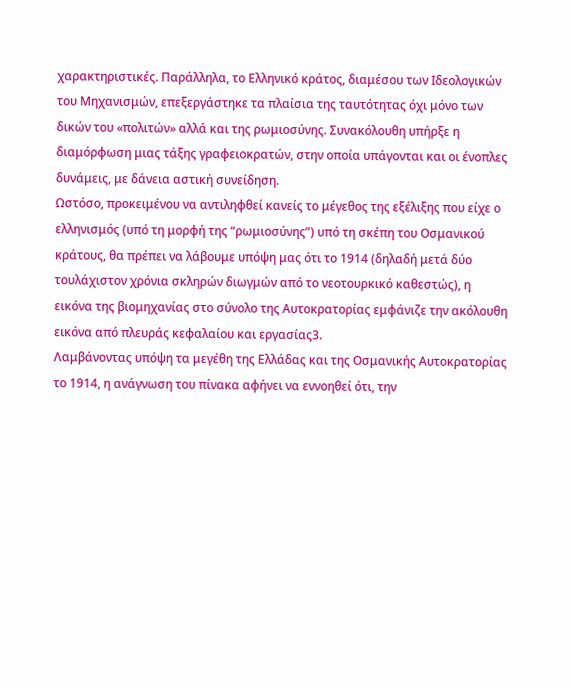χαρακτηριστικές. Παράλληλα, το Ελληνικό κράτος, διαμέσου των Ιδεολογικών του Μηχανισμών, επεξεργάστηκε τα πλαίσια της ταυτότητας όχι μόνο των δικών του «πολιτών» αλλά και της ρωμιοσύνης. Συνακόλουθη υπήρξε η διαμόρφωση μιας τάξης γραφειοκρατών, στην οποία υπάγονται και οι ένοπλες δυνάμεις, με δάνεια αστική συνείδηση.
Ωστόσο, προκειμένου να αντιληφθεί κανείς το μέγεθος της εξέλιξης που είχε ο ελληνισμός (υπό τη μορφή της “ρωμιοσύνης”) υπό τη σκέπη του Οσμανικού κράτους, θα πρέπει να λάβουμε υπόψη μας ότι το 1914 (δηλαδή μετά δύο τουλάχιστον χρόνια σκληρών διωγμών από το νεοτουρκικό καθεστώς), η εικόνα της βιομηχανίας στο σύνολο της Αυτοκρατορίας εμφάνιζε την ακόλουθη εικόνα από πλευράς κεφαλαίου και εργασίας3.
Λαμβάνοντας υπόψη τα μεγέθη της Ελλάδας και της Οσμανικής Αυτοκρατορίας το 1914, η ανάγνωση του πίνακα αφήνει να εννοηθεί ότι, την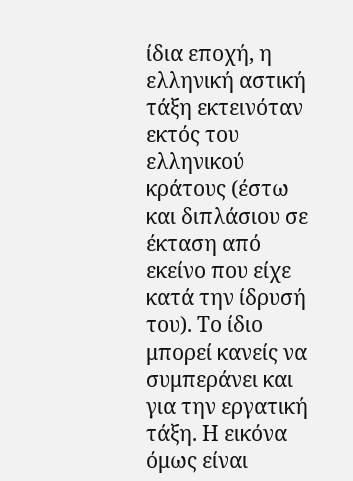ίδια εποχή, η ελληνική αστική τάξη εκτεινόταν εκτός του ελληνικού κράτους (έστω και διπλάσιου σε έκταση από εκείνο που είχε κατά την ίδρυσή του). Το ίδιο μπορεί κανείς να συμπεράνει και για την εργατική τάξη. Η εικόνα όμως είναι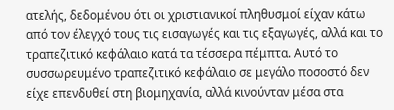ατελής, δεδομένου ότι οι χριστιανικοί πληθυσμοί είχαν κάτω από τον έλεγχό τους τις εισαγωγές και τις εξαγωγές, αλλά και το τραπεζιτικό κεφάλαιο κατά τα τέσσερα πέμπτα. Αυτό το συσσωρευμένο τραπεζιτικό κεφάλαιο σε μεγάλο ποσοστό δεν είχε επενδυθεί στη βιομηχανία, αλλά κινούνταν μέσα στα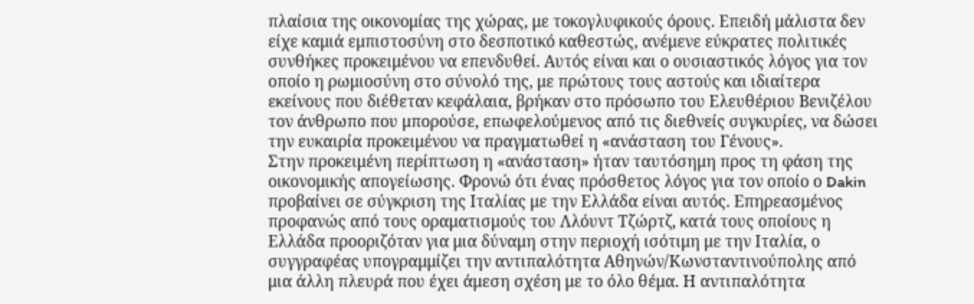πλαίσια της οικονομίας της χώρας, με τοκογλυφικούς όρους. Επειδή μάλιστα δεν είχε καμιά εμπιστοσύνη στο δεσποτικό καθεστώς, ανέμενε εύκρατες πολιτικές συνθήκες προκειμένου να επενδυθεί. Αυτός είναι και ο ουσιαστικός λόγος για τον οποίο η ρωμιοσύνη στο σύνολό της, με πρώτους τους αστούς και ιδιαίτερα εκείνους που διέθεταν κεφάλαια, βρήκαν στο πρόσωπο του Ελευθέριου Βενιζέλου τον άνθρωπο που μπορούσε, επωφελούμενος από τις διεθνείς συγκυρίες, να δώσει την ευκαιρία προκειμένου να πραγματωθεί η «ανάσταση του Γένους».
Στην προκειμένη περίπτωση η «ανάσταση» ήταν ταυτόσημη προς τη φάση της οικονομικής απογείωσης. Φρονώ ότι ένας πρόσθετος λόγος για τον οποίο ο Dakin προβαίνει σε σύγκριση της Ιταλίας με την Ελλάδα είναι αυτός. Επηρεασμένος προφανώς από τους οραματισμούς του Λλόυντ Τζώρτζ, κατά τους οποίους η Ελλάδα προοριζόταν για μια δύναμη στην περιοχή ισότιμη με την Ιταλία, ο συγγραφέας υπογραμμίζει την αντιπαλότητα Αθηνών/Κωνσταντινούπολης από μια άλλη πλευρά που έχει άμεση σχέση με το όλο θέμα. Η αντιπαλότητα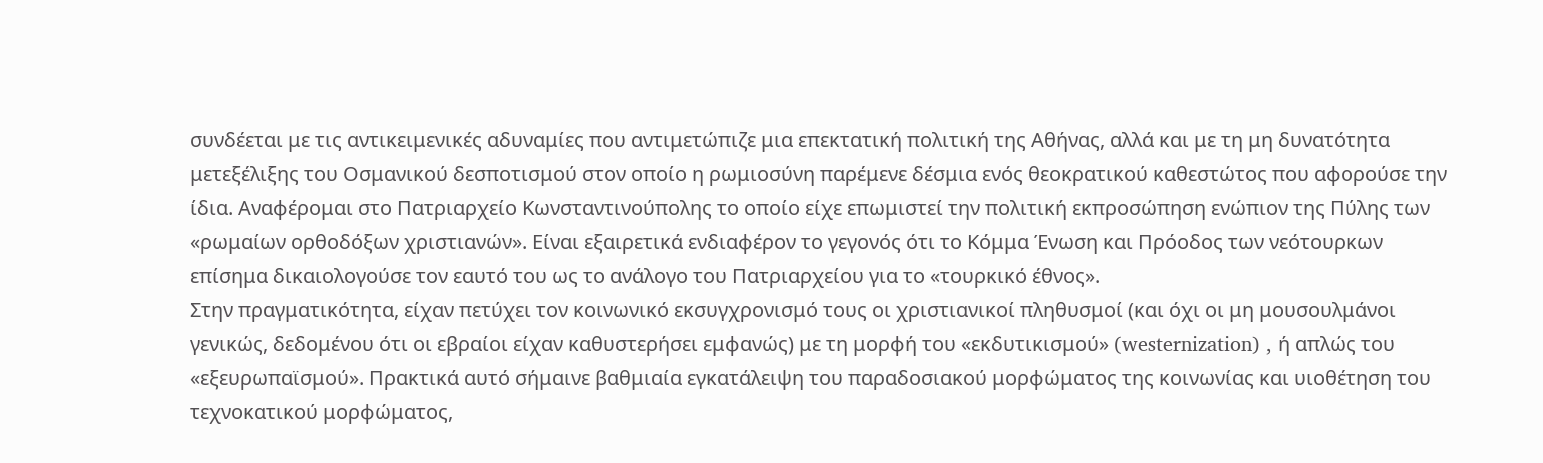συνδέεται με τις αντικειμενικές αδυναμίες που αντιμετώπιζε μια επεκτατική πολιτική της Αθήνας, αλλά και με τη μη δυνατότητα μετεξέλιξης του Οσμανικού δεσποτισμού στον οποίο η ρωμιοσύνη παρέμενε δέσμια ενός θεοκρατικού καθεστώτος που αφορούσε την ίδια. Αναφέρομαι στο Πατριαρχείο Κωνσταντινούπολης το οποίο είχε επωμιστεί την πολιτική εκπροσώπηση ενώπιον της Πύλης των «ρωμαίων ορθοδόξων χριστιανών». Είναι εξαιρετικά ενδιαφέρον το γεγονός ότι το Κόμμα Ένωση και Πρόοδος των νεότουρκων επίσημα δικαιολογούσε τον εαυτό του ως το ανάλογο του Πατριαρχείου για το «τουρκικό έθνος».
Στην πραγματικότητα, είχαν πετύχει τον κοινωνικό εκσυγχρονισμό τους οι χριστιανικοί πληθυσμοί (και όχι οι μη μουσουλμάνοι γενικώς, δεδομένου ότι οι εβραίοι είχαν καθυστερήσει εμφανώς) με τη μορφή του «εκδυτικισμού» (westernization) , ή απλώς του «εξευρωπαϊσμού». Πρακτικά αυτό σήμαινε βαθμιαία εγκατάλειψη του παραδοσιακού μορφώματος της κοινωνίας και υιοθέτηση του τεχνοκατικού μορφώματος,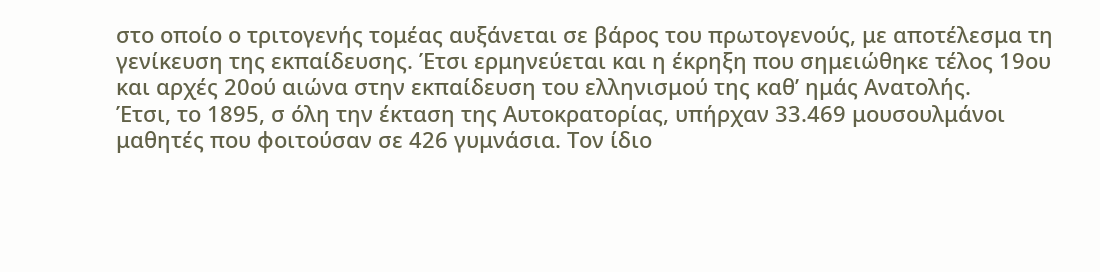στο οποίο ο τριτογενής τομέας αυξάνεται σε βάρος του πρωτογενούς, με αποτέλεσμα τη γενίκευση της εκπαίδευσης. Έτσι ερμηνεύεται και η έκρηξη που σημειώθηκε τέλος 19ου και αρχές 20ού αιώνα στην εκπαίδευση του ελληνισμού της καθ’ ημάς Ανατολής.
Έτσι, το 1895, σ όλη την έκταση της Αυτοκρατορίας, υπήρχαν 33.469 μουσουλμάνοι μαθητές που φοιτούσαν σε 426 γυμνάσια. Τον ίδιο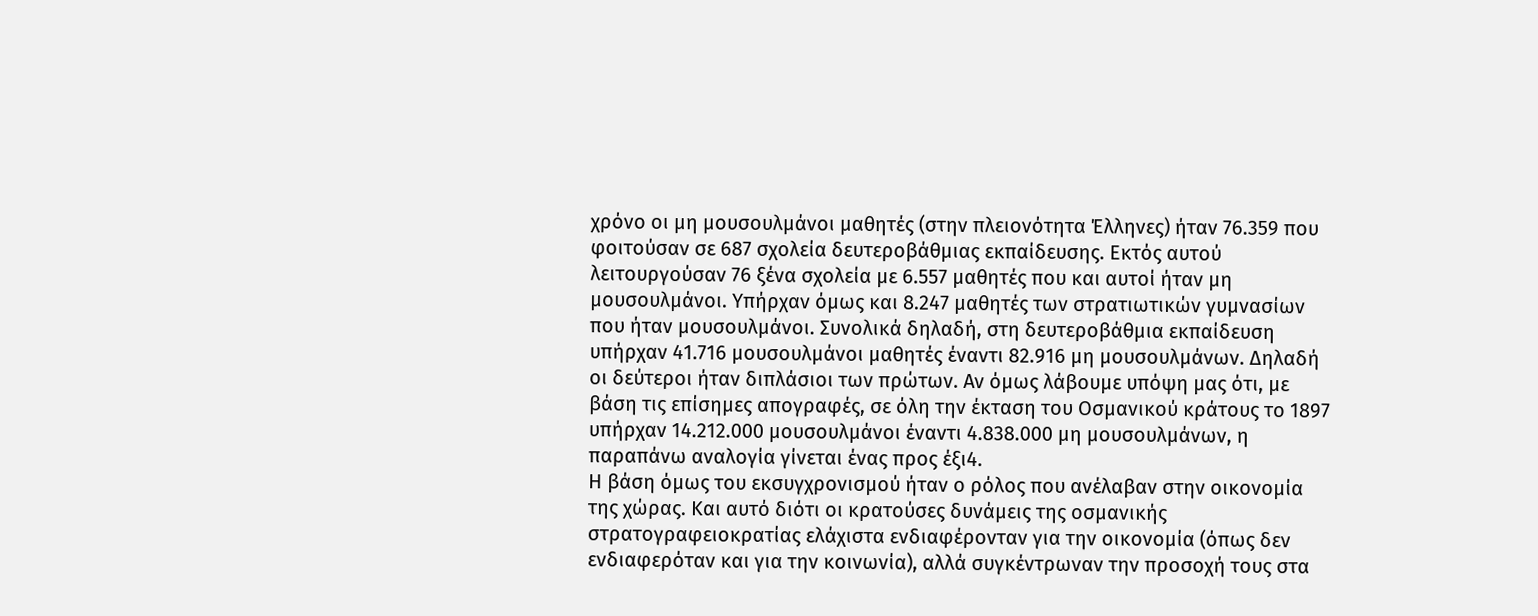χρόνο οι μη μουσουλμάνοι μαθητές (στην πλειονότητα Έλληνες) ήταν 76.359 που φοιτούσαν σε 687 σχολεία δευτεροβάθμιας εκπαίδευσης. Εκτός αυτού λειτουργούσαν 76 ξένα σχολεία με 6.557 μαθητές που και αυτοί ήταν μη μουσουλμάνοι. Υπήρχαν όμως και 8.247 μαθητές των στρατιωτικών γυμνασίων που ήταν μουσουλμάνοι. Συνολικά δηλαδή, στη δευτεροβάθμια εκπαίδευση υπήρχαν 41.716 μουσουλμάνοι μαθητές έναντι 82.916 μη μουσουλμάνων. Δηλαδή οι δεύτεροι ήταν διπλάσιοι των πρώτων. Αν όμως λάβουμε υπόψη μας ότι, με βάση τις επίσημες απογραφές, σε όλη την έκταση του Οσμανικού κράτους το 1897 υπήρχαν 14.212.000 μουσουλμάνοι έναντι 4.838.000 μη μουσουλμάνων, η παραπάνω αναλογία γίνεται ένας προς έξι4.
Η βάση όμως του εκσυγχρονισμού ήταν ο ρόλος που ανέλαβαν στην οικονομία της χώρας. Και αυτό διότι οι κρατούσες δυνάμεις της οσμανικής στρατογραφειοκρατίας ελάχιστα ενδιαφέρονταν για την οικονομία (όπως δεν ενδιαφερόταν και για την κοινωνία), αλλά συγκέντρωναν την προσοχή τους στα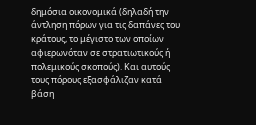δημόσια οικονομικά (δηλαδή την άντληση πόρων για τις δαπάνες του κράτους, το μέγιστο των οποίων αφιερωνόταν σε στρατιωτικούς ή πολεμικούς σκοπούς). Και αυτούς τους πόρους εξασφάλιζαν κατά βάση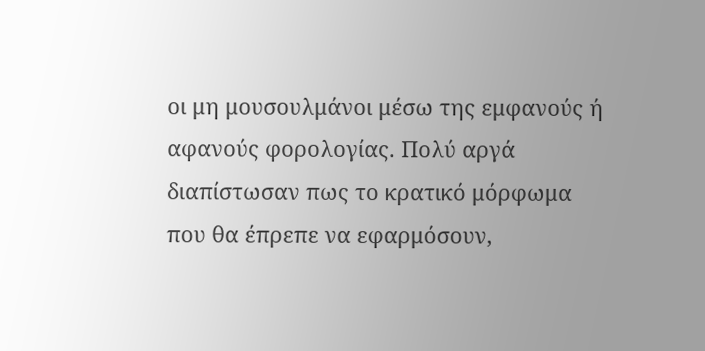οι μη μουσουλμάνοι μέσω της εμφανούς ή αφανούς φορολογίας. Πολύ αργά διαπίστωσαν πως το κρατικό μόρφωμα που θα έπρεπε να εφαρμόσουν,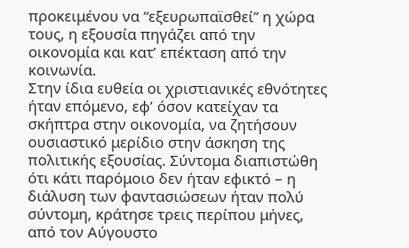προκειμένου να “εξευρωπαϊσθεί” η χώρα τους, η εξουσία πηγάζει από την οικονομία και κατ’ επέκταση από την κοινωνία.
Στην ίδια ευθεία οι χριστιανικές εθνότητες ήταν επόμενο, εφ’ όσον κατείχαν τα σκήπτρα στην οικονομία, να ζητήσουν ουσιαστικό μερίδιο στην άσκηση της πολιτικής εξουσίας. Σύντομα διαπιστώθη ότι κάτι παρόμοιο δεν ήταν εφικτό – η διάλυση των φαντασιώσεων ήταν πολύ σύντομη, κράτησε τρεις περίπου μήνες, από τον Αύγουστο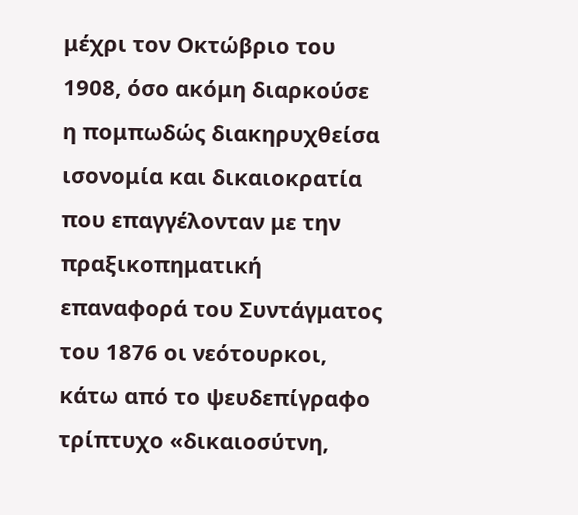μέχρι τον Οκτώβριο του 1908, όσο ακόμη διαρκούσε η πομπωδώς διακηρυχθείσα ισονομία και δικαιοκρατία που επαγγέλονταν με την πραξικοπηματική επαναφορά του Συντάγματος του 1876 οι νεότουρκοι, κάτω από το ψευδεπίγραφο τρίπτυχο «δικαιοσύτνη,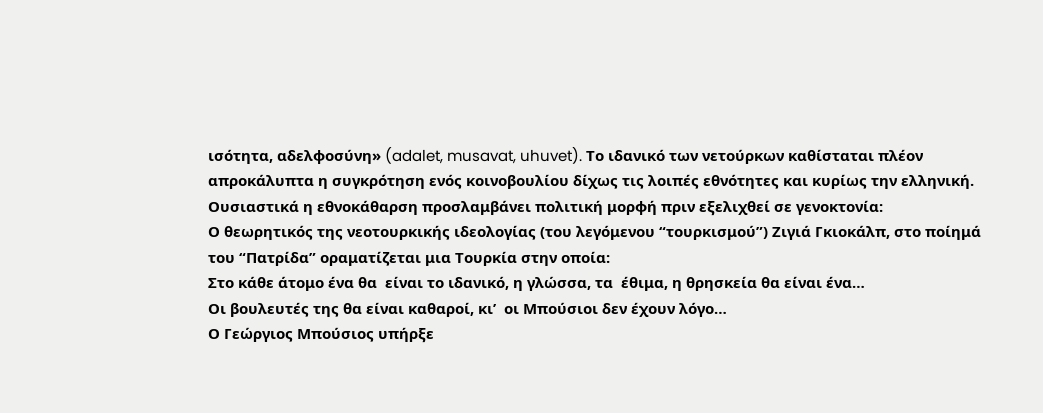ισότητα, αδελφοσύνη» (adalet, musavat, uhuvet). Το ιδανικό των νετούρκων καθίσταται πλέον απροκάλυπτα η συγκρότηση ενός κοινοβουλίου δίχως τις λοιπές εθνότητες και κυρίως την ελληνική. Ουσιαστικά η εθνοκάθαρση προσλαμβάνει πολιτική μορφή πριν εξελιχθεί σε γενοκτονία:
Ο θεωρητικός της νεοτουρκικής ιδεολογίας (του λεγόμενου “τουρκισμού”) Ζιγιά Γκιοκάλπ, στο ποίημά του “Πατρίδα” οραματίζεται μια Τουρκία στην οποία:
Στο κάθε άτομο ένα θα  είναι το ιδανικό, η γλώσσα, τα  έθιμα, η θρησκεία θα είναι ένα…
Οι βουλευτές της θα είναι καθαροί, κι’  οι Μπούσιοι δεν έχουν λόγο…
Ο Γεώργιος Μπούσιος υπήρξε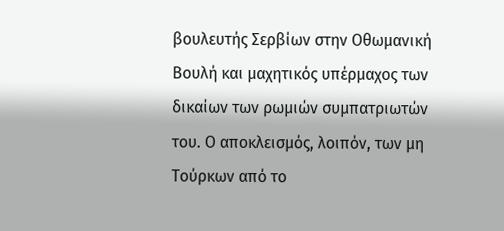βουλευτής Σερβίων στην Οθωμανική Βουλή και μαχητικός υπέρμαχος των δικαίων των ρωμιών συμπατριωτών του. Ο αποκλεισμός, λοιπόν, των μη Τούρκων από το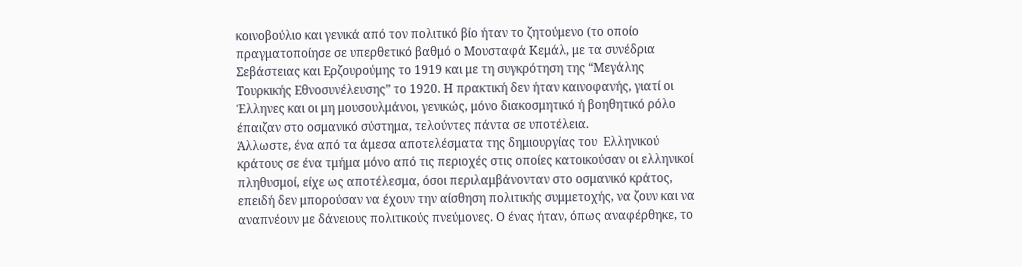κοινοβούλιο και γενικά από τον πολιτικό βίο ήταν το ζητούμενο (το οποίο πραγματοποίησε σε υπερθετικό βαθμό ο Μουσταφά Κεμάλ, με τα συνέδρια Σεβάστειας και Ερζουρούμης το 1919 και με τη συγκρότηση της “Μεγάλης Τουρκικής Εθνοσυνέλευσης” το 1920. Η πρακτική δεν ήταν καινοφανής, γιατί οι Έλληνες και οι μη μουσουλμάνοι, γενικώς, μόνο διακοσμητικό ή βοηθητικό ρόλο έπαιζαν στο οσμανικό σύστημα, τελούντες πάντα σε υποτέλεια.
Άλλωστε, ένα από τα άμεσα αποτελέσματα της δημιουργίας του  Ελληνικού κράτους σε ένα τμήμα μόνο από τις περιοχές στις οποίες κατοικούσαν οι ελληνικοί πληθυσμοί, είχε ως αποτέλεσμα, όσοι περιλαμβάνονταν στο οσμανικό κράτος, επειδή δεν μπορούσαν να έχουν την αίσθηση πολιτικής συμμετοχής, να ζουν και να αναπνέουν με δάνειους πολιτικούς πνεύμονες. Ο ένας ήταν, όπως αναφέρθηκε, το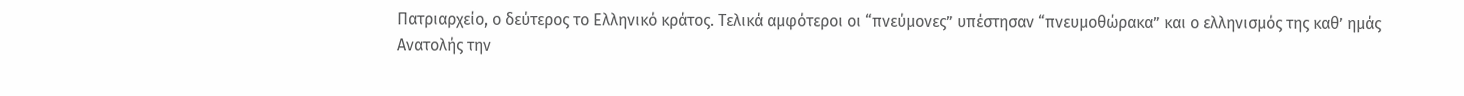Πατριαρχείο, ο δεύτερος το Ελληνικό κράτος. Τελικά αμφότεροι οι “πνεύμονες” υπέστησαν “πνευμοθώρακα” και ο ελληνισμός της καθ’ ημάς Ανατολής την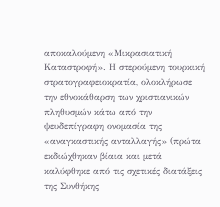αποκαλούμενη «Μικρασιατική Καταστροφή». Η στερούμενη τουρκική στρατογραφειοκρατία, ολοκλήρωσε  την εθνοκάθαρση των χριστιανικών πληθυσμών κάτω από την ψευδεπίγραφη ονομασία της «αναγκαστικής ανταλλαγής» (πρώτα εκδιώχθηκαν βίαια και μετά καλύφθηκε από τις σχετικές διατάξεις της Συνθήκης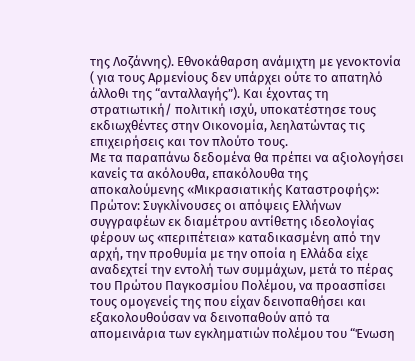της Λοζάννης). Εθνοκάθαρση ανάμιχτη με γενοκτονία ( για τους Αρμενίους δεν υπάρχει ούτε το απατηλό άλλοθι της “ανταλλαγής”). Και έχοντας τη στρατιωτική/ πολιτική ισχύ, υποκατέστησε τους εκδιωχθέντες στην Οικονομία, λεηλατώντας τις επιχειρήσεις και τον πλούτο τους.
Με τα παραπάνω δεδομένα θα πρέπει να αξιολογήσει κανείς τα ακόλουθα, επακόλουθα της αποκαλούμενης «Μικρασιατικής Καταστροφής»:
Πρώτον: Συγκλίνουσες οι απόψεις Ελλήνων συγγραφέων εκ διαμέτρου αντίθετης ιδεολογίας φέρουν ως «περιπέτεια» καταδικασμένη από την αρχή, την προθυμία με την οποία η Ελλάδα είχε αναδεχτεί την εντολή των συμμάχων, μετά το πέρας του Πρώτου Παγκοσμίου Πολέμου, να προασπίσει τους ομογενείς της που είχαν δεινοπαθήσει και εξακολουθούσαν να δεινοπαθούν από τα απομεινάρια των εγκληματιών πολέμου του “Ένωση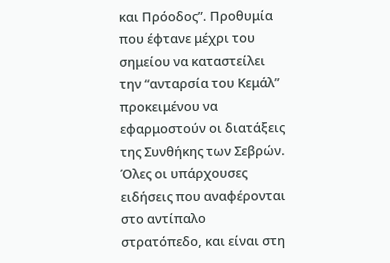και Πρόοδος”. Προθυμία που έφτανε μέχρι του σημείου να καταστείλει την “ανταρσία του Κεμάλ” προκειμένου να εφαρμοστούν οι διατάξεις της Συνθήκης των Σεβρών. Όλες οι υπάρχουσες ειδήσεις που αναφέρονται στο αντίπαλο στρατόπεδο, και είναι στη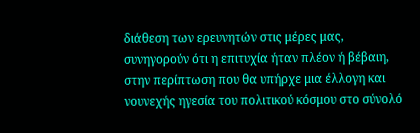διάθεση των ερευνητών στις μέρες μας, συνηγορούν ότι η επιτυχία ήταν πλέον ή βέβαιη, στην περίπτωση που θα υπήρχε μια έλλογη και νουνεχής ηγεσία του πολιτικού κόσμου στο σύνολό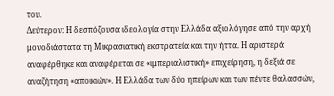του.
Δεύτερον: Η δεσπόζουσα ιδεολογία στην Ελλάδα αξιολόγησε από την αρχή μονοδιάστατα τη Μικρασιατική εκστρατεία και την ήττα. Η αριστερά αναφέρθηκε και αναφέρεται σε «ιμπεριαλιστική» επιχείρηση, η δεξιά σε αναζήτηση «αποικιών». Η Ελλάδα των δύο ηπείρων και των πέντε θαλασσών,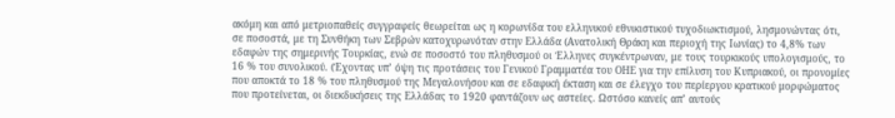ακόμη και από μετριοπαθείς συγγραφείς θεωρείται ως η κορωνίδα του ελληνικού εθνικιστικού τυχοδιωκτισμού, λησμονώντας ότι, σε ποσοστά, με τη Συνθήκη των Σεβρών κατοχυρωνόταν στην Ελλάδα (Ανατολική Θράκη και περιοχή της Ιωνίας) το 4,8% των εδαφών της σημερινής Τουρκίας, ενώ σε ποσοστό του πληθυσμού οι Έλληνες συγκέντρωναν, με τους τουρκικούς υπολογισμούς, το 16 % του συνολικού. (Έχοντας υπ’ όψη τις προτάσεις του Γενικού Γραμματέα του ΟΗΕ για την επίλυση του Κυπριακού, οι προνομίες που αποκτά το 18 % του πληθυσμού της Μεγαλονήσου και σε εδαφική έκταση και σε έλεγχο του περίεργου κρατικού μορφώματος που προτείνεται, οι διεκδικήσεις της Ελλάδας το 1920 φαντάζουν ως αστείες. Ωστόσο κανείς απ’ αυτούς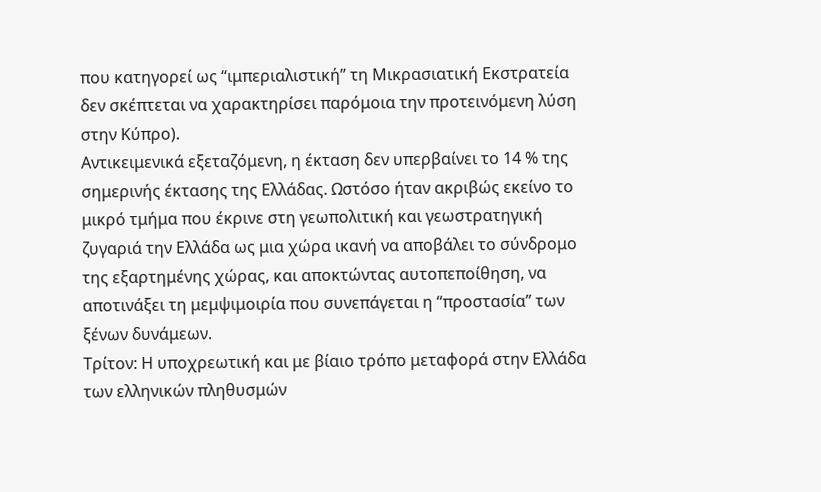που κατηγορεί ως “ιμπεριαλιστική” τη Μικρασιατική Εκστρατεία δεν σκέπτεται να χαρακτηρίσει παρόμοια την προτεινόμενη λύση στην Κύπρο).
Αντικειμενικά εξεταζόμενη, η έκταση δεν υπερβαίνει το 14 % της σημερινής έκτασης της Ελλάδας. Ωστόσο ήταν ακριβώς εκείνο το μικρό τμήμα που έκρινε στη γεωπολιτική και γεωστρατηγική ζυγαριά την Ελλάδα ως μια χώρα ικανή να αποβάλει το σύνδρομο της εξαρτημένης χώρας, και αποκτώντας αυτοπεποίθηση, να αποτινάξει τη μεμψιμοιρία που συνεπάγεται η “προστασία” των ξένων δυνάμεων.
Τρίτον: Η υποχρεωτική και με βίαιο τρόπο μεταφορά στην Ελλάδα των ελληνικών πληθυσμών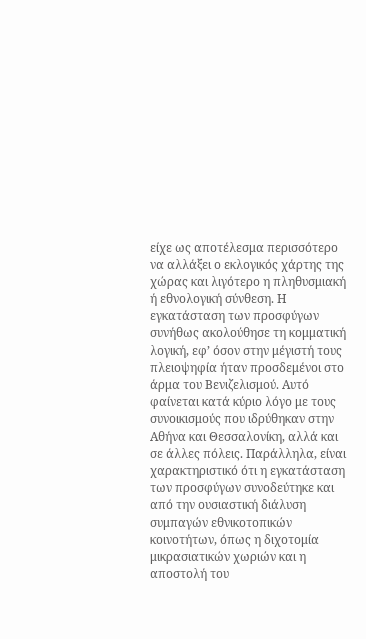είχε ως αποτέλεσμα περισσότερο να αλλάξει ο εκλογικός χάρτης της χώρας και λιγότερο η πληθυσμιακή ή εθνολογική σύνθεση. Η εγκατάσταση των προσφύγων συνήθως ακολούθησε τη κομματική λογική, εφ’ όσον στην μέγιστή τους πλειοψηφία ήταν προσδεμένοι στο άρμα του Βενιζελισμού. Αυτό φαίνεται κατά κύριο λόγο με τους συνοικισμούς που ιδρύθηκαν στην Αθήνα και Θεσσαλονίκη, αλλά και σε άλλες πόλεις. Παράλληλα, είναι χαρακτηριστικό ότι η εγκατάσταση των προσφύγων συνοδεύτηκε και από την ουσιαστική διάλυση συμπαγών εθνικοτοπικών κοινοτήτων, όπως η διχοτομία μικρασιατικών χωριών και η αποστολή του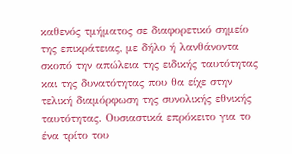καθενός τμήματος σε διαφορετικό σημείο της επικράτειας, με δήλο ή λανθάνοντα σκοπό την απώλεια της ειδικής ταυτότητας και της δυνατότητας που θα είχε στην τελική διαμόρφωση της συνολικής εθνικής ταυτότητας. Ουσιαστικά επρόκειτο για το ένα τρίτο του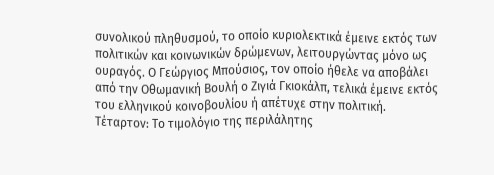συνολικού πληθυσμού, το οποίο κυριολεκτικά έμεινε εκτός των πολιτικών και κοινωνικών δρώμενων, λειτουργώντας μόνο ως ουραγός. Ο Γεώργιος Μπούσιος, τον οποίο ήθελε να αποβάλει από την Οθωμανική Βουλή ο Ζιγιά Γκιοκάλπ, τελικά έμεινε εκτός του ελληνικού κοινοβουλίου ή απέτυχε στην πολιτική.
Τέταρτον: Το τιμολόγιο της περιλάλητης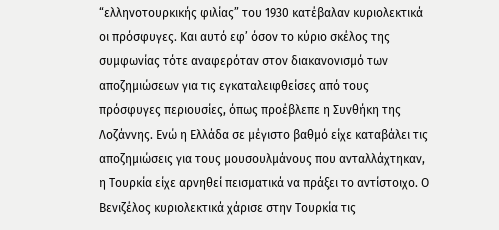“ελληνοτουρκικής φιλίας” του 1930 κατέβαλαν κυριολεκτικά οι πρόσφυγες. Και αυτό εφ’ όσον το κύριο σκέλος της συμφωνίας τότε αναφερόταν στον διακανονισμό των αποζημιώσεων για τις εγκαταλειφθείσες από τους πρόσφυγες περιουσίες, όπως προέβλεπε η Συνθήκη της Λοζάννης. Ενώ η Ελλάδα σε μέγιστο βαθμό είχε καταβάλει τις αποζημιώσεις για τους μουσουλμάνους που ανταλλάχτηκαν, η Τουρκία είχε αρνηθεί πεισματικά να πράξει το αντίστοιχο. Ο Βενιζέλος κυριολεκτικά χάρισε στην Τουρκία τις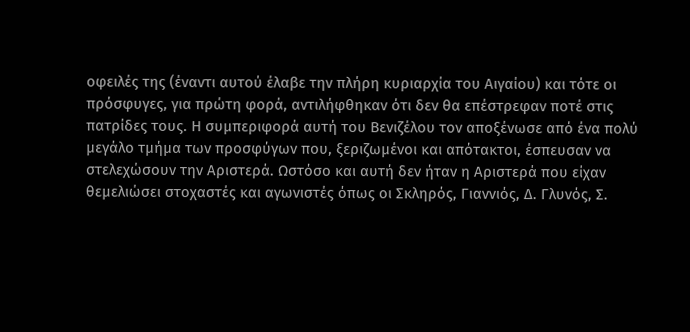οφειλές της (έναντι αυτού έλαβε την πλήρη κυριαρχία του Αιγαίου) και τότε οι πρόσφυγες, για πρώτη φορά, αντιλήφθηκαν ότι δεν θα επέστρεφαν ποτέ στις πατρίδες τους. Η συμπεριφορά αυτή του Βενιζέλου τον αποξένωσε από ένα πολύ μεγάλο τμήμα των προσφύγων που, ξεριζωμένοι και απότακτοι, έσπευσαν να στελεχώσουν την Αριστερά. Ωστόσο και αυτή δεν ήταν η Αριστερά που είχαν θεμελιώσει στοχαστές και αγωνιστές όπως οι Σκληρός, Γιαννιός, Δ. Γλυνός, Σ.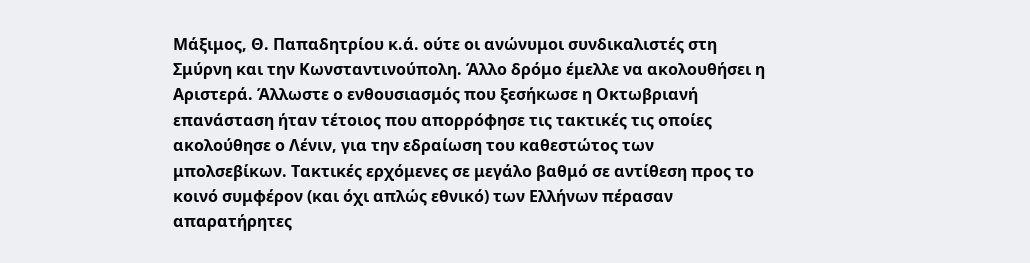Μάξιμος, Θ. Παπαδητρίου κ.ά. ούτε οι ανώνυμοι συνδικαλιστές στη Σμύρνη και την Κωνσταντινούπολη. Άλλο δρόμο έμελλε να ακολουθήσει η Αριστερά. Άλλωστε ο ενθουσιασμός που ξεσήκωσε η Οκτωβριανή επανάσταση ήταν τέτοιος που απορρόφησε τις τακτικές τις οποίες  ακολούθησε ο Λένιν, για την εδραίωση του καθεστώτος των μπολσεβίκων. Τακτικές ερχόμενες σε μεγάλο βαθμό σε αντίθεση προς το κοινό συμφέρον (και όχι απλώς εθνικό) των Ελλήνων πέρασαν απαρατήρητες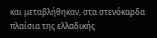και μεταβλήθηκαν, στα στενόκαρδα πλαίσια της ελλαδικής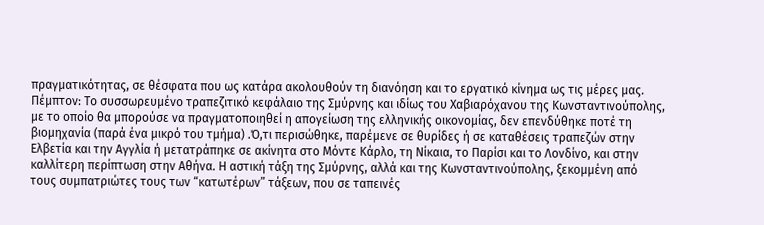πραγματικότητας, σε θέσφατα που ως κατάρα ακολουθούν τη διανόηση και το εργατικό κίνημα ως τις μέρες μας.
Πέμπτον: Το συσσωρευμένο τραπεζιτικό κεφάλαιο της Σμύρνης και ιδίως του Χαβιαρόχανου της Κωνσταντινούπολης, με το οποίο θα μπορούσε να πραγματοποιηθεί η απογείωση της ελληνικής οικονομίας, δεν επενδύθηκε ποτέ τη βιομηχανία (παρά ένα μικρό του τμήμα) .Ό,τι περισώθηκε, παρέμενε σε θυρίδες ή σε καταθέσεις τραπεζών στην Ελβετία και την Αγγλία ή μετατράπηκε σε ακίνητα στο Μόντε Κάρλο, τη Νίκαια, το Παρίσι και το Λονδίνο, και στην καλλίτερη περίπτωση στην Αθήνα. Η αστική τάξη της Σμύρνης, αλλά και της Κωνσταντινούπολης, ξεκομμένη από τους συμπατριώτες τους των “κατωτέρων” τάξεων, που σε ταπεινές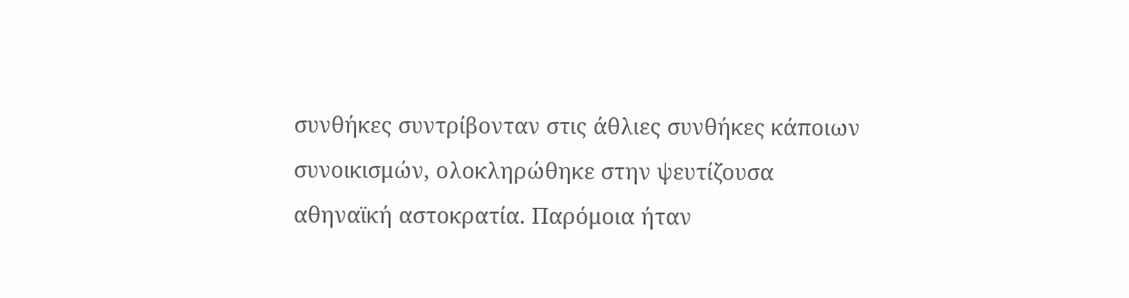συνθήκες συντρίβονταν στις άθλιες συνθήκες κάποιων συνοικισμών, ολοκληρώθηκε στην ψευτίζουσα αθηναϊκή αστοκρατία. Παρόμοια ήταν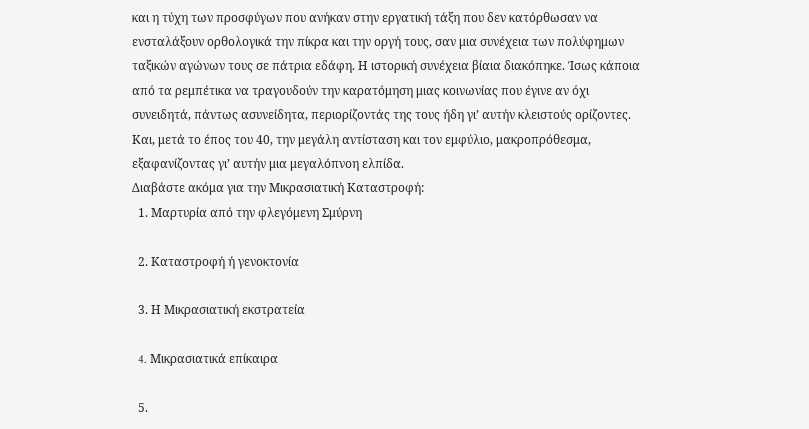και η τύχη των προσφύγων που ανήκαν στην εργατική τάξη που δεν κατόρθωσαν να ενσταλάξουν ορθολογικά την πίκρα και την οργή τους, σαν μια συνέχεια των πολύφημων ταξικών αγώνων τους σε πάτρια εδάφη. Η ιστορική συνέχεια βίαια διακόπηκε. Ίσως κάποια από τα ρεμπέτικα να τραγουδούν την καρατόμηση μιας κοινωνίας που έγινε αν όχι συνειδητά, πάντως ασυνείδητα, περιορίζοντάς της τους ήδη γι’ αυτήν κλειστούς ορίζοντες. Και, μετά το έπος του 40, την μεγάλη αντίσταση και τον εμφύλιο, μακροπρόθεσμα, εξαφανίζοντας γι’ αυτήν μια μεγαλόπνοη ελπίδα.
Διαβάστε ακόμα για την Μικρασιατική Καταστροφή:
  1. Μαρτυρία από την φλεγόμενη Σμύρνη

  2. Καταστροφή ή γενοκτονία

  3. Η Μικρασιατική εκστρατεία

  4. Mικρασιατικά επίκαιρα

  5.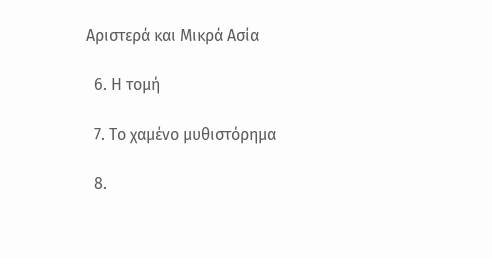Αριστερά και Mικρά Ασία

  6. Η τομή

  7. Το χαμένο μυθιστόρημα

  8.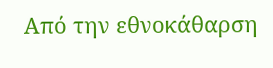Από την εθνοκάθαρση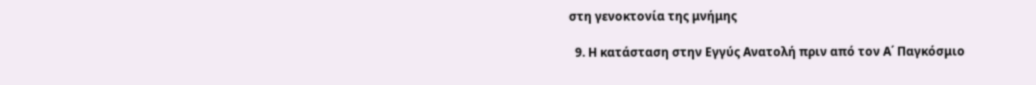στη γενοκτονία της μνήμης

  9. Η κατάσταση στην Εγγύς Ανατολή πριν από τον Α΄ Παγκόσμιο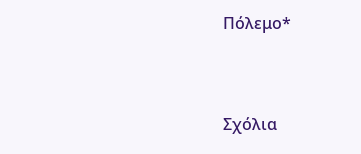Πόλεμο*



Σχόλια